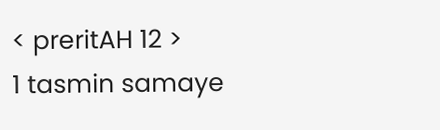< preritAH 12 >
1 tasmin samaye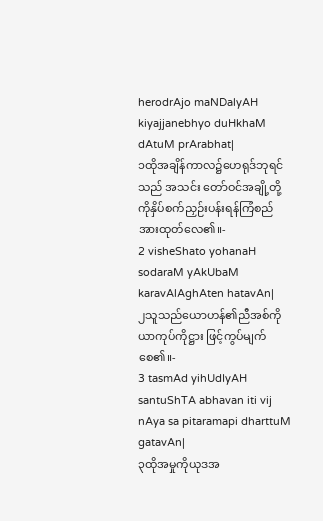herodrAjo maNDalyAH kiyajjanebhyo duHkhaM dAtuM prArabhat|
၁ထိုအချိန်ကာလ၌ဟေရုဒ်ဘုရင်သည် အသင်း တော်ဝင်အချို့တို့ကိုနှိပ်စက်ညှဉ်းပန်းရန်ကြံစည် အားထုတ်လေ၏။-
2 visheShato yohanaH sodaraM yAkUbaM karavAlAghAten hatavAn|
၂သူသည်ယောဟန်၏ညီအစ်ကိုယာကုပ်ကိုဋ္ဌား ဖြင့်ကွပ်မျက်စေ၏။-
3 tasmAd yihUdIyAH santuShTA abhavan iti vij nAya sa pitaramapi dharttuM gatavAn|
၃ထိုအမှုကိုယုဒအ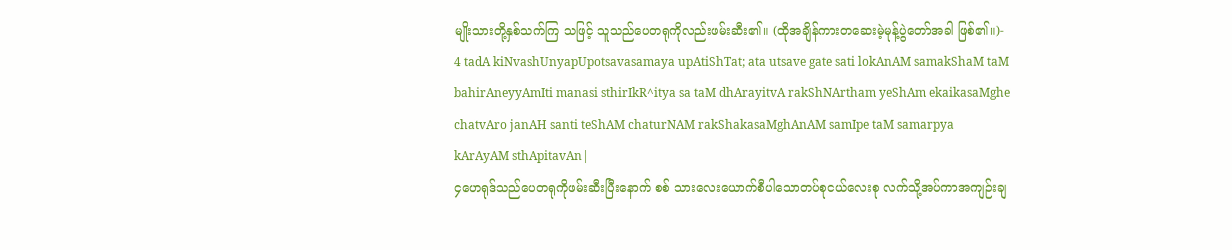မျိုးသားတို့နှစ်သက်ကြ သဖြင့် သူသည်ပေတရုကိုလည်းဖမ်းဆီး၏။ (ထိုအချိန်ကားတဆေးမဲ့မုန့်ပွဲတော်အခါ ဖြစ်၏။)-
4 tadA kiNvashUnyapUpotsavasamaya upAtiShTat; ata utsave gate sati lokAnAM samakShaM taM bahirAneyyAmIti manasi sthirIkR^itya sa taM dhArayitvA rakShNArtham yeShAm ekaikasaMghe chatvAro janAH santi teShAM chaturNAM rakShakasaMghAnAM samIpe taM samarpya kArAyAM sthApitavAn|
၄ဟေရုဒ်သည်ပေတရုကိုဖမ်းဆီးပြီးနောက် စစ် သားလေးယောက်စီပါသောတပ်စုငယ်လေးစု လက်သို့အပ်ကာအကျဉ်းချ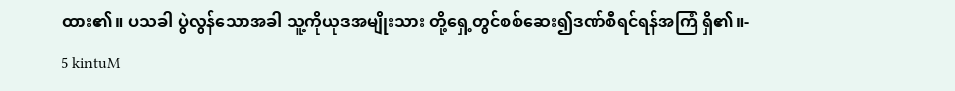ထား၏။ ပသခါ ပွဲလွန်သောအခါ သူ့ကိုယုဒအမျိုးသား တို့ရှေ့တွင်စစ်ဆေး၍ဒဏ်စီရင်ရန်အကြံ ရှိ၏။-
5 kintuM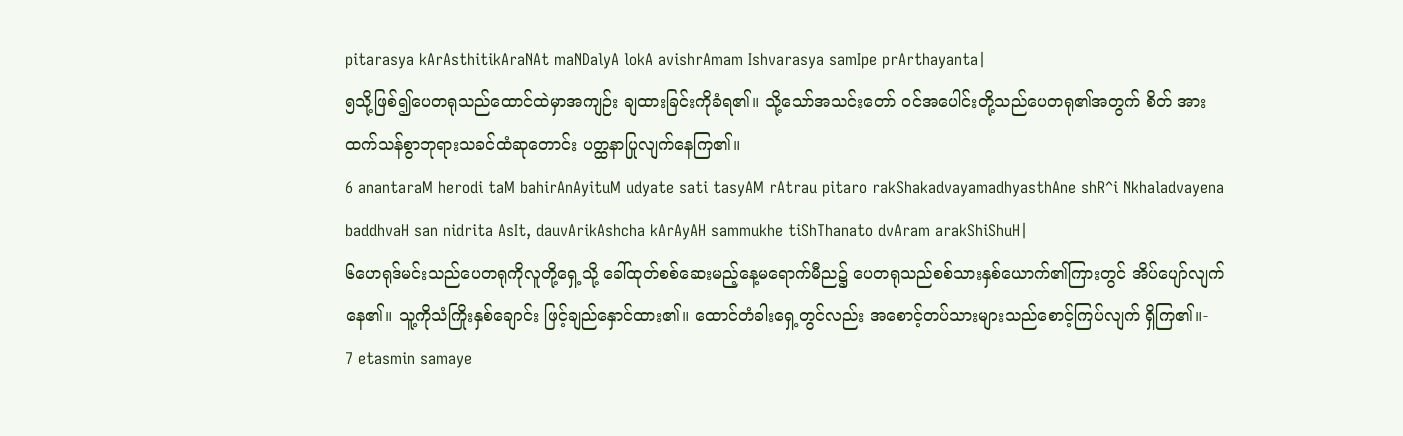pitarasya kArAsthitikAraNAt maNDalyA lokA avishrAmam Ishvarasya samIpe prArthayanta|
၅သို့ဖြစ်၍ပေတရုသည်ထောင်ထဲမှာအကျဉ်း ချထားခြင်းကိုခံရ၏။ သို့သော်အသင်းတော် ဝင်အပေါင်းတို့သည်ပေတရု၏အတွက် စိတ် အားထက်သန်စွာဘုရားသခင်ထံဆုတောင်း ပတ္ထနာပြုလျက်နေကြ၏။
6 anantaraM herodi taM bahirAnAyituM udyate sati tasyAM rAtrau pitaro rakShakadvayamadhyasthAne shR^i Nkhaladvayena baddhvaH san nidrita AsIt, dauvArikAshcha kArAyAH sammukhe tiShThanato dvAram arakShiShuH|
၆ဟေရုဒ်မင်းသည်ပေတရုကိုလူတို့ရှေ့သို့ ခေါ်ထုတ်စစ်ဆေးမည့်နေ့မရောက်မီည၌ ပေတရုသည်စစ်သားနှစ်ယောက်၏ကြားတွင် အိပ်ပျော်လျက်နေ၏။ သူ့ကိုသံကြိုးနှစ်ချောင်း ဖြင့်ချည်နှောင်ထား၏။ ထောင်တံခါးရှေ့တွင်လည်း အစောင့်တပ်သားများသည်စောင့်ကြပ်လျက် ရှိကြ၏။-
7 etasmin samaye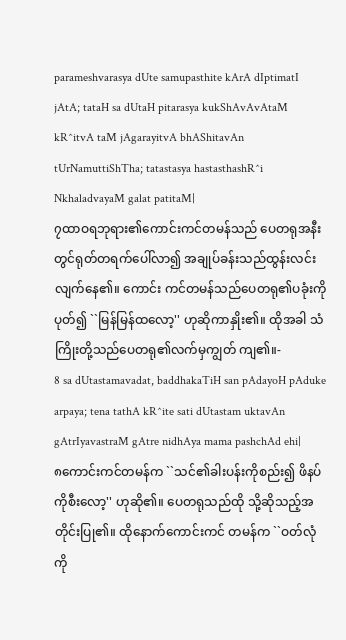parameshvarasya dUte samupasthite kArA dIptimatI jAtA; tataH sa dUtaH pitarasya kukShAvAvAtaM kR^itvA taM jAgarayitvA bhAShitavAn tUrNamuttiShTha; tatastasya hastasthashR^i NkhaladvayaM galat patitaM|
၇ထာဝရဘုရား၏ကောင်းကင်တမန်သည် ပေတရုအနီးတွင်ရုတ်တရက်ပေါ်လာ၍ အချုပ်ခန်းသည်ထွန်းလင်းလျက်နေ၏။ ကောင်း ကင်တမန်သည်ပေတရု၏ပခုံးကိုပုတ်၍ ``မြန်မြန်ထလော့'' ဟုဆိုကာနှိုး၏။ ထိုအခါ သံကြိုးတို့သည်ပေတရု၏လက်မှကျွတ် ကျ၏။-
8 sa dUtastamavadat, baddhakaTiH san pAdayoH pAduke arpaya; tena tathA kR^ite sati dUtastam uktavAn gAtrIyavastraM gAtre nidhAya mama pashchAd ehi|
၈ကောင်းကင်တမန်က ``သင်၏ခါးပန်းကိုစည်း၍ ဖိနပ်ကိုစီးလော့'' ဟုဆို၏။ ပေတရုသည်ထို သို့ဆိုသည့်အတိုင်းပြု၏။ ထိုနောက်ကောင်းကင် တမန်က ``ဝတ်လုံကို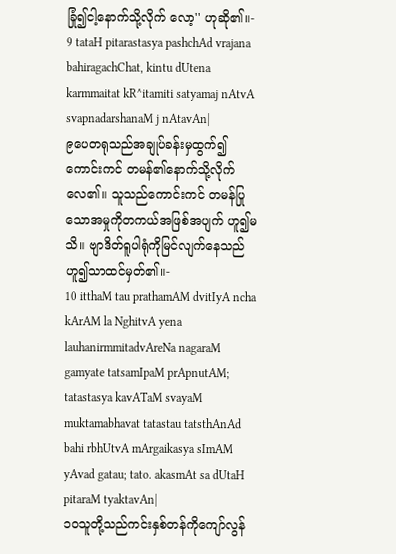ခြုံ၍ငါ့နောက်သို့လိုက် လော့'' ဟုဆို၏။-
9 tataH pitarastasya pashchAd vrajana bahiragachChat, kintu dUtena karmmaitat kR^itamiti satyamaj nAtvA svapnadarshanaM j nAtavAn|
၉ပေတရုသည်အချုပ်ခန်းမှထွက်၍ ကောင်းကင် တမန်၏နောက်သို့လိုက်လေ၏။ သူသည်ကောင်းကင် တမန်ပြုသောအမှုကိုတကယ်အဖြစ်အပျက် ဟူ၍မသိ။ ဗျာဒိတ်ရူပါရုံကိုမြင်လျက်နေသည် ဟူ၍သာထင်မှတ်၏။-
10 itthaM tau prathamAM dvitIyA ncha kArAM la NghitvA yena lauhanirmmitadvAreNa nagaraM gamyate tatsamIpaM prApnutAM; tatastasya kavATaM svayaM muktamabhavat tatastau tatsthAnAd bahi rbhUtvA mArgaikasya sImAM yAvad gatau; tato. akasmAt sa dUtaH pitaraM tyaktavAn|
၁၀သူတို့သည်ကင်းနှစ်တန်ကိုကျော်လွန်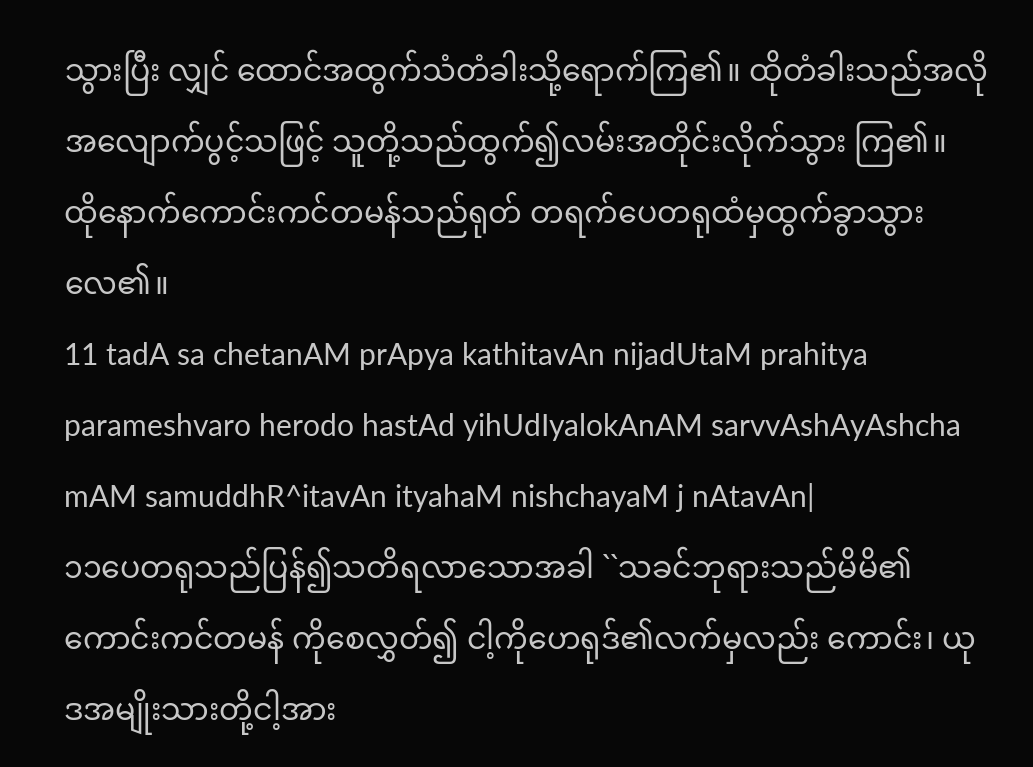သွားပြီး လျှင် ထောင်အထွက်သံတံခါးသို့ရောက်ကြ၏။ ထိုတံခါးသည်အလိုအလျောက်ပွင့်သဖြင့် သူတို့သည်ထွက်၍လမ်းအတိုင်းလိုက်သွား ကြ၏။ ထိုနောက်ကောင်းကင်တမန်သည်ရုတ် တရက်ပေတရုထံမှထွက်ခွာသွားလေ၏။
11 tadA sa chetanAM prApya kathitavAn nijadUtaM prahitya parameshvaro herodo hastAd yihUdIyalokAnAM sarvvAshAyAshcha mAM samuddhR^itavAn ityahaM nishchayaM j nAtavAn|
၁၁ပေတရုသည်ပြန်၍သတိရလာသောအခါ ``သခင်ဘုရားသည်မိမိ၏ကောင်းကင်တမန် ကိုစေလွှတ်၍ ငါ့ကိုဟေရုဒ်၏လက်မှလည်း ကောင်း၊ ယုဒအမျိုးသားတို့ငါ့အား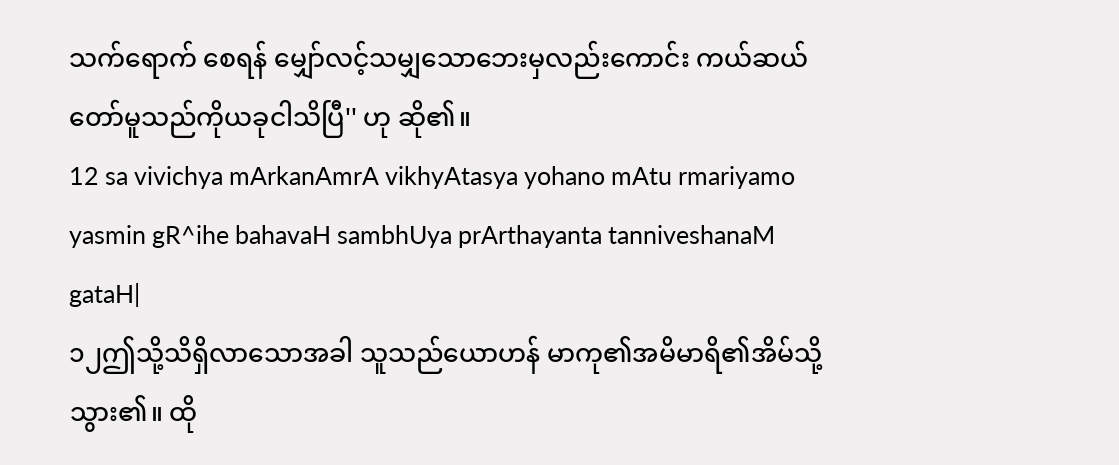သက်ရောက် စေရန် မျှော်လင့်သမျှသောဘေးမှလည်းကောင်း ကယ်ဆယ်တော်မူသည်ကိုယခုငါသိပြီ'' ဟု ဆို၏။
12 sa vivichya mArkanAmrA vikhyAtasya yohano mAtu rmariyamo yasmin gR^ihe bahavaH sambhUya prArthayanta tanniveshanaM gataH|
၁၂ဤသို့သိရှိလာသောအခါ သူသည်ယောဟန် မာကု၏အမိမာရိ၏အိမ်သို့သွား၏။ ထို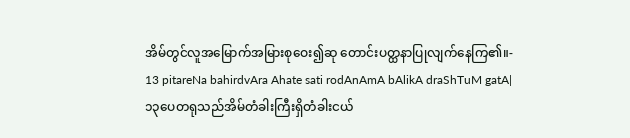အိမ်တွင်လူအမြောက်အမြားစုဝေး၍ဆု တောင်းပတ္ထနာပြုလျက်နေကြ၏။-
13 pitareNa bahirdvAra Ahate sati rodAnAmA bAlikA draShTuM gatA|
၁၃ပေတရုသည်အိမ်တံခါးကြီးရှိတံခါးငယ်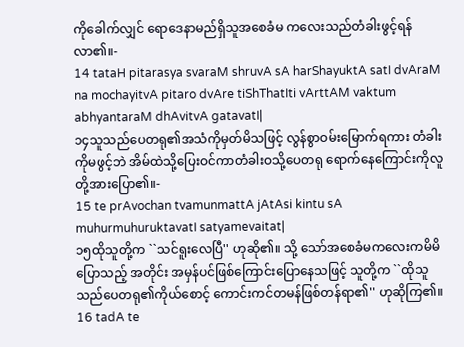ကိုခေါက်လျှင် ရောဒေနာမည်ရှိသူအစေခံမ ကလေးသည်တံခါးဖွင့်ရန်လာ၏။-
14 tataH pitarasya svaraM shruvA sA harShayuktA satI dvAraM na mochayitvA pitaro dvAre tiShThatIti vArttAM vaktum abhyantaraM dhAvitvA gatavatI|
၁၄သူသည်ပေတရု၏အသံကိုမှတ်မိသဖြင့် လွန်စွာဝမ်းမြောက်ရကား တံခါးကိုမဖွင့်ဘဲ အိမ်ထဲသို့ပြေးဝင်ကာတံခါးဝသို့ပေတရု ရောက်နေကြောင်းကိုလူတို့အားပြော၏။-
15 te prAvochan tvamunmattA jAtAsi kintu sA muhurmuhuruktavatI satyamevaitat|
၁၅ထိုသူတို့က ``သင်ရူးလေပြီ'' ဟုဆို၏။ သို့ သော်အစေခံမကလေးကမိမိပြောသည့် အတိုင်း အမှန်ပင်ဖြစ်ကြောင်းပြောနေသဖြင့် သူတို့က ``ထိုသူသည်ပေတရု၏ကိုယ်စောင့် ကောင်းကင်တမန်ဖြစ်တန်ရာ၏'' ဟုဆိုကြ၏။
16 tadA te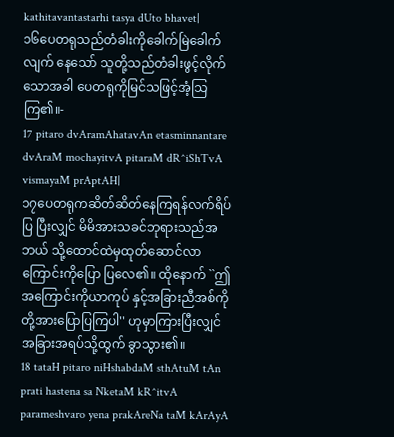kathitavantastarhi tasya dUto bhavet|
၁၆ပေတရုသည်တံခါးကိုခေါက်မြဲခေါက်လျက် နေသော် သူတို့သည်တံခါးဖွင့်လိုက်သောအခါ ပေတရုကိုမြင်သဖြင့်အံ့သြကြ၏။-
17 pitaro dvAramAhatavAn etasminnantare dvAraM mochayitvA pitaraM dR^iShTvA vismayaM prAptAH|
၁၇ပေတရုကဆိတ်ဆိတ်နေကြရန်လက်ရိပ်ပြ ပြီးလျှင် မိမိအားသခင်ဘုရားသည်အဘယ် သို့ထောင်ထဲမှထုတ်ဆောင်လာကြောင်းကိုပြော ပြလေ၏။ ထိုနောက် ``ဤအကြောင်းကိုယာကုပ် နှင့်အခြားညီအစ်ကိုတို့အားပြောပြကြပါ'' ဟုမှာကြားပြီးလျှင်အခြားအရပ်သို့ထွက် ခွာသွား၏။
18 tataH pitaro niHshabdaM sthAtuM tAn prati hastena sa NketaM kR^itvA parameshvaro yena prakAreNa taM kArAyA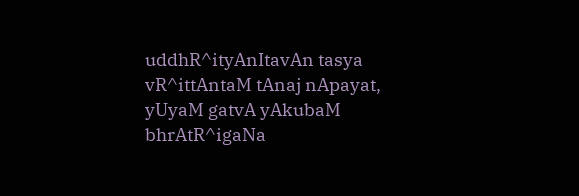uddhR^ityAnItavAn tasya vR^ittAntaM tAnaj nApayat, yUyaM gatvA yAkubaM bhrAtR^igaNa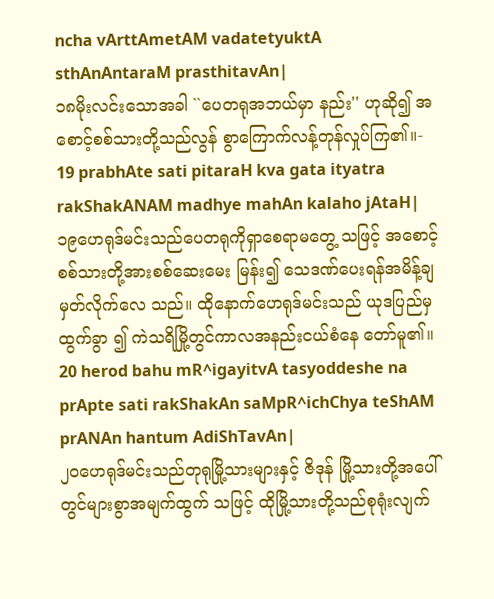ncha vArttAmetAM vadatetyuktA sthAnAntaraM prasthitavAn|
၁၈မိုးလင်းသောအခါ ``ပေတရုအဘယ်မှာ နည်း'' ဟုဆို၍ အစောင့်စစ်သားတို့သည်လွန် စွာကြောက်လန့်တုန်လှုပ်ကြ၏။-
19 prabhAte sati pitaraH kva gata ityatra rakShakANAM madhye mahAn kalaho jAtaH|
၁၉ဟေရုဒ်မင်းသည်ပေတရုကိုရှာစေရာမတွေ့ သဖြင့် အစောင့်စစ်သားတို့အားစစ်ဆေးမေး မြန်း၍ သေဒဏ်ပေးရန်အမိန့်ချမှတ်လိုက်လေ သည်။ ထိုနောက်ဟေရုဒ်မင်းသည် ယုဒပြည်မှထွက်ခွာ ၍ ကဲသရိမြို့တွင်ကာလအနည်းငယ်စံနေ တော်မူ၏။
20 herod bahu mR^igayitvA tasyoddeshe na prApte sati rakShakAn saMpR^ichChya teShAM prANAn hantum AdiShTavAn|
၂၀ဟေရုဒ်မင်းသည်တုရုမြို့သားများနှင့် ဇိဒုန် မြို့သားတို့အပေါ်တွင်များစွာအမျက်ထွက် သဖြင့် ထိုမြို့သားတို့သည်စုရုံးလျက်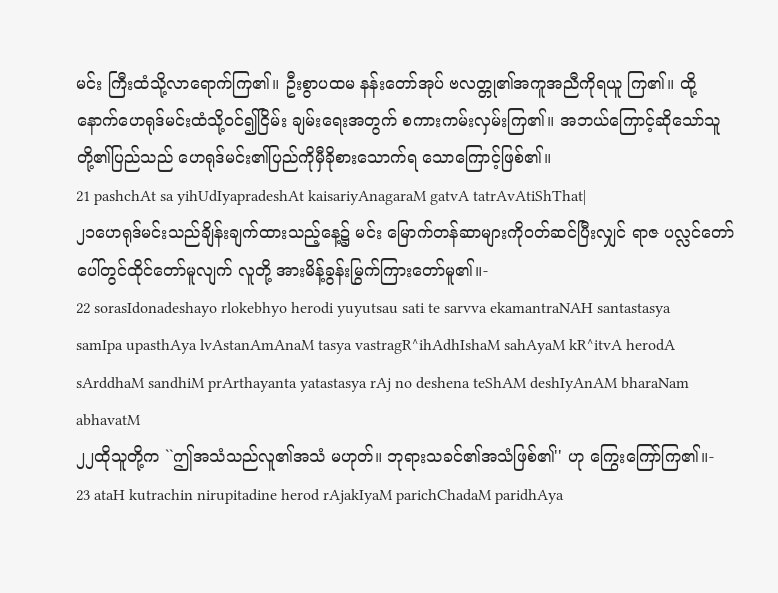မင်း ကြီးထံသို့လာရောက်ကြ၏။ ဦးစွာပထမ နန်းတော်အုပ် ဗလတ္တု၏အကူအညီကိုရယူ ကြ၏။ ထို့နောက်ဟေရုဒ်မင်းထံသို့ဝင်၍ငြိမ်း ချမ်းရေးအတွက် စကားကမ်းလှမ်းကြ၏။ အဘယ်ကြောင့်ဆိုသော်သူတို့၏ပြည်သည် ဟေရုဒ်မင်း၏ပြည်ကိုမှီခိုစားသောက်ရ သောကြောင့်ဖြစ်၏။
21 pashchAt sa yihUdIyapradeshAt kaisariyAnagaraM gatvA tatrAvAtiShThat|
၂၁ဟေရုဒ်မင်းသည်ချိန်းချက်ထားသည့်နေ့၌ မင်း မြောက်တန်ဆာများကိုဝတ်ဆင်ပြီးလျှင် ရာဇ ပလ္လင်တော်ပေါ်တွင်ထိုင်တော်မူလျက် လူတို့ အားမိန့်ခွန်းမြွက်ကြားတော်မူ၏။-
22 sorasIdonadeshayo rlokebhyo herodi yuyutsau sati te sarvva ekamantraNAH santastasya samIpa upasthAya lvAstanAmAnaM tasya vastragR^ihAdhIshaM sahAyaM kR^itvA herodA sArddhaM sandhiM prArthayanta yatastasya rAj no deshena teShAM deshIyAnAM bharaNam abhavatM
၂၂ထိုသူတို့က ``ဤအသံသည်လူ၏အသံ မဟုတ်။ ဘုရားသခင်၏အသံဖြစ်၏'' ဟု ကြွေးကြော်ကြ၏။-
23 ataH kutrachin nirupitadine herod rAjakIyaM parichChadaM paridhAya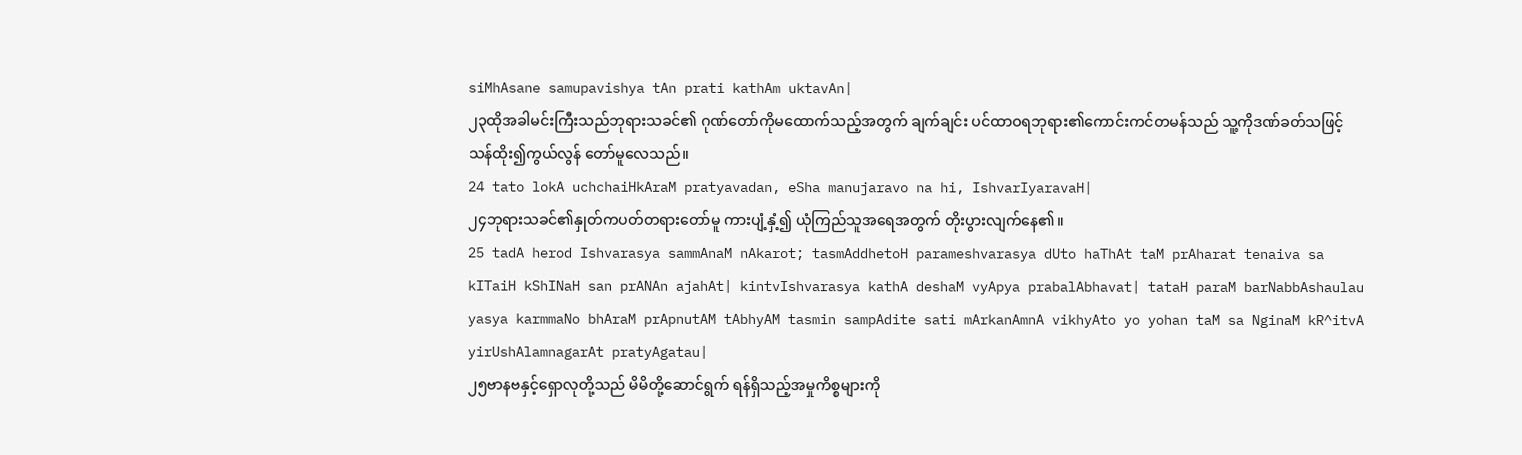siMhAsane samupavishya tAn prati kathAm uktavAn|
၂၃ထိုအခါမင်းကြီးသည်ဘုရားသခင်၏ ဂုဏ်တော်ကိုမထောက်သည့်အတွက် ချက်ချင်း ပင်ထာဝရဘုရား၏ကောင်းကင်တမန်သည် သူ့ကိုဒဏ်ခတ်သဖြင့် သန်ထိုး၍ကွယ်လွန် တော်မူလေသည်။
24 tato lokA uchchaiHkAraM pratyavadan, eSha manujaravo na hi, IshvarIyaravaH|
၂၄ဘုရားသခင်၏နှုတ်ကပတ်တရားတော်မူ ကားပျံ့နှံ့၍ ယုံကြည်သူအရေအတွက် တိုးပွားလျက်နေ၏။
25 tadA herod Ishvarasya sammAnaM nAkarot; tasmAddhetoH parameshvarasya dUto haThAt taM prAharat tenaiva sa kITaiH kShINaH san prANAn ajahAt| kintvIshvarasya kathA deshaM vyApya prabalAbhavat| tataH paraM barNabbAshaulau yasya karmmaNo bhAraM prApnutAM tAbhyAM tasmin sampAdite sati mArkanAmnA vikhyAto yo yohan taM sa NginaM kR^itvA yirUshAlamnagarAt pratyAgatau|
၂၅ဗာနဗနှင့်ရှောလုတို့သည် မိမိတို့ဆောင်ရွက် ရန်ရှိသည့်အမှုကိစ္စများကို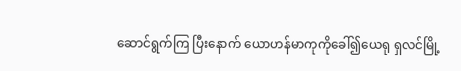ဆောင်ရွက်ကြ ပြီးနောက် ယောဟန်မာကုကိုခေါ်၍ယေရု ရှလင်မြို့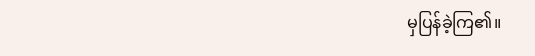မှပြန်ခဲ့ကြ၏။